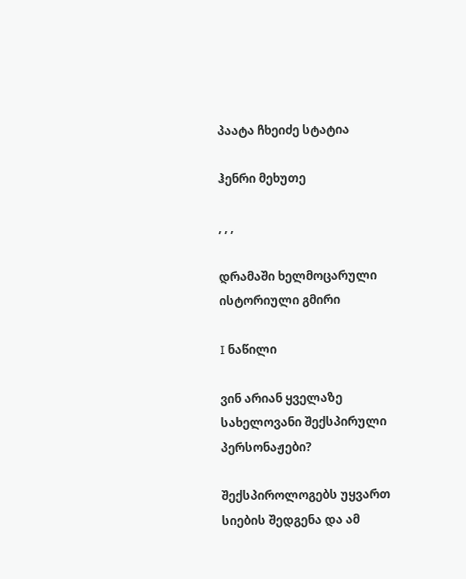პაატა ჩხეიძე სტატია

ჰენრი მეხუთე

, , ,

დრამაში ხელმოცარული ისტორიული გმირი

I ნაწილი

ვინ არიან ყველაზე სახელოვანი შექსპირული პერსონაჟები?

შექსპიროლოგებს უყვართ  სიების შედგენა და ამ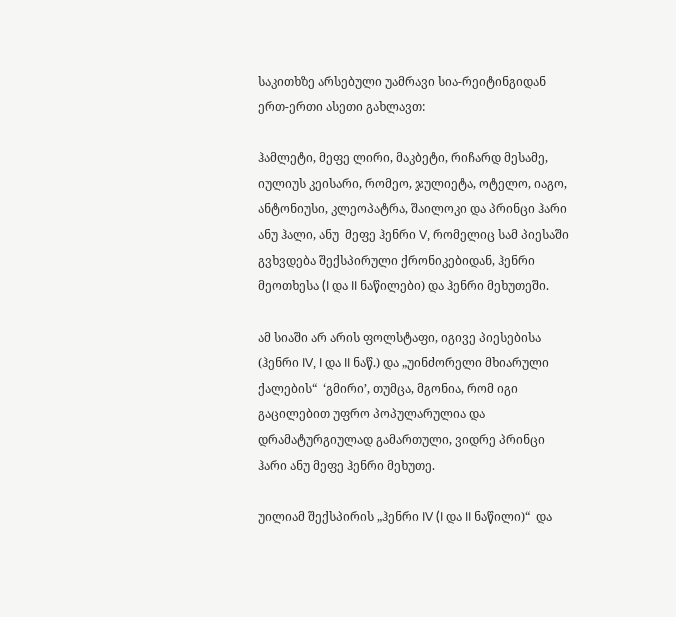საკითხზე არსებული უამრავი სია-რეიტინგიდან ერთ-ერთი ასეთი გახლავთ:

ჰამლეტი, მეფე ლირი, მაკბეტი, რიჩარდ მესამე, იულიუს კეისარი, რომეო, ჯულიეტა, ოტელო, იაგო, ანტონიუსი, კლეოპატრა, შაილოკი და პრინცი ჰარი ანუ ჰალი, ანუ  მეფე ჰენრი V, რომელიც სამ პიესაში გვხვდება შექსპირული ქრონიკებიდან, ჰენრი მეოთხესა (I და II ნაწილები) და ჰენრი მეხუთეში.

ამ სიაში არ არის ფოლსტაფი, იგივე პიესებისა (ჰენრი IV, I და II ნაწ.) და „უინძორელი მხიარული ქალების“  ‘გმირი’, თუმცა, მგონია, რომ იგი გაცილებით უფრო პოპულარულია და დრამატურგიულად გამართული, ვიდრე პრინცი ჰარი ანუ მეფე ჰენრი მეხუთე.

უილიამ შექსპირის „ჰენრი IV (I და II ნაწილი)“  და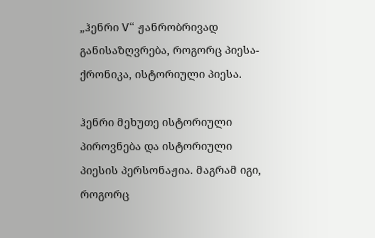„ჰენრი V“ ჟანრობრივად განისაზღვრება, როგორც პიესა-ქრონიკა, ისტორიული პიესა.

ჰენრი მეხუთე ისტორიული პიროვნება და ისტორიული პიესის პერსონაჟია. მაგრამ იგი, როგორც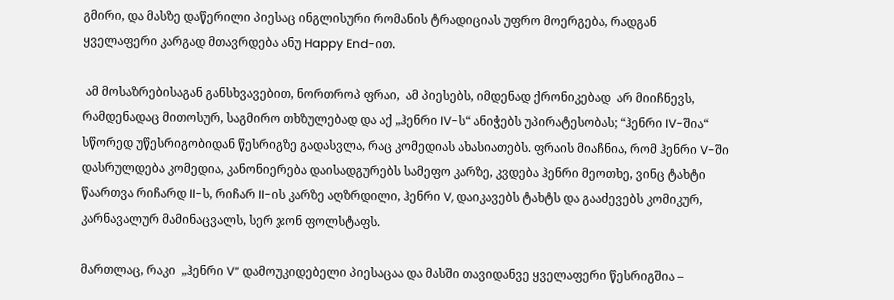გმირი, და მასზე დაწერილი პიესაც ინგლისური რომანის ტრადიციას უფრო მოერგება, რადგან  ყველაფერი კარგად მთავრდება ანუ Happy End-ით.

 ამ მოსაზრებისაგან განსხვავებით, ნორთროპ ფრაი,  ამ პიესებს, იმდენად ქრონიკებად  არ მიიჩნევს, რამდენადაც მითოსურ, საგმირო თხზულებად და აქ „ჰენრი IV-ს“ ანიჭებს უპირატესობას; “ჰენრი IV-შია“ სწორედ უწესრიგობიდან წესრიგზე გადასვლა, რაც კომედიას ახასიათებს. ფრაის მიაჩნია, რომ ჰენრი V-ში დასრულდება კომედია, კანონიერება დაისადგურებს სამეფო კარზე, კვდება ჰენრი მეოთხე, ვინც ტახტი წაართვა რიჩარდ II-ს, რიჩარ II-ის კარზე აღზრდილი, ჰენრი V, დაიკავებს ტახტს და გააძევებს კომიკურ, კარნავალურ მამინაცვალს, სერ ჯონ ფოლსტაფს.

მართლაც, რაკი  „ჰენრი V“ დამოუკიდებელი პიესაცაა და მასში თავიდანვე ყველაფერი წესრიგშია –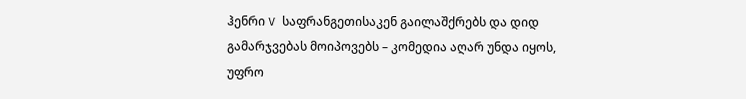ჰენრი V საფრანგეთისაკენ გაილაშქრებს და დიდ გამარჯვებას მოიპოვებს – კომედია აღარ უნდა იყოს, უფრო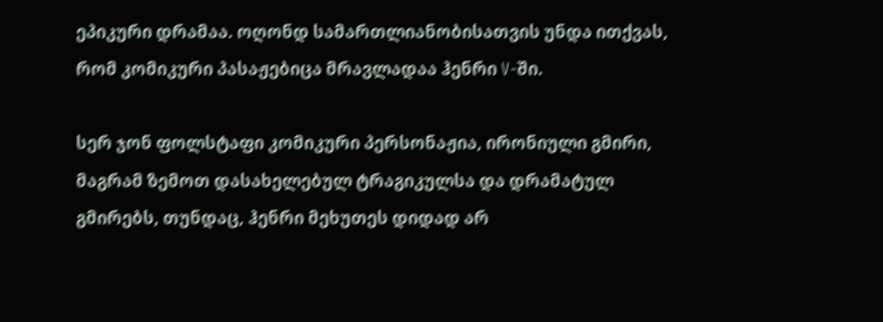ეპიკური დრამაა. ოღონდ სამართლიანობისათვის უნდა ითქვას, რომ კომიკური პასაჟებიცა მრავლადაა ჰენრი V-ში.

სერ ჯონ ფოლსტაფი კომიკური პერსონაჟია, ირონიული გმირი, მაგრამ ზემოთ დასახელებულ ტრაგიკულსა და დრამატულ გმირებს, თუნდაც, ჰენრი მეხუთეს დიდად არ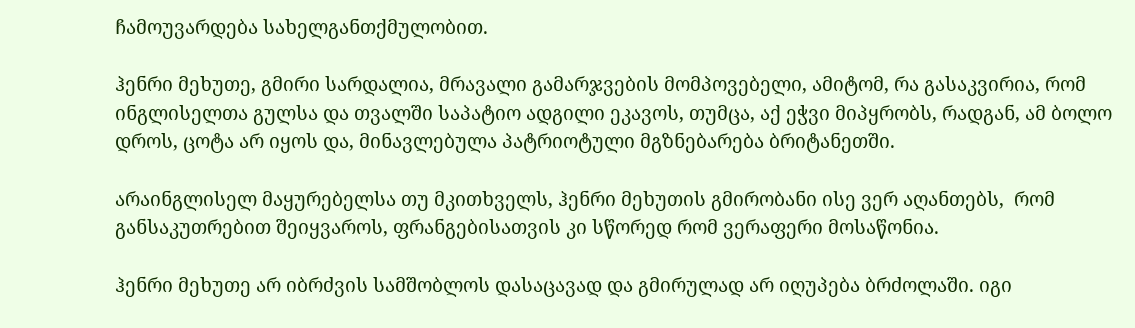ჩამოუვარდება სახელგანთქმულობით.

ჰენრი მეხუთე, გმირი სარდალია, მრავალი გამარჯვების მომპოვებელი, ამიტომ, რა გასაკვირია, რომ ინგლისელთა გულსა და თვალში საპატიო ადგილი ეკავოს, თუმცა, აქ ეჭვი მიპყრობს, რადგან, ამ ბოლო დროს, ცოტა არ იყოს და, მინავლებულა პატრიოტული მგზნებარება ბრიტანეთში.

არაინგლისელ მაყურებელსა თუ მკითხველს, ჰენრი მეხუთის გმირობანი ისე ვერ აღანთებს,  რომ განსაკუთრებით შეიყვაროს, ფრანგებისათვის კი სწორედ რომ ვერაფერი მოსაწონია.

ჰენრი მეხუთე არ იბრძვის სამშობლოს დასაცავად და გმირულად არ იღუპება ბრძოლაში. იგი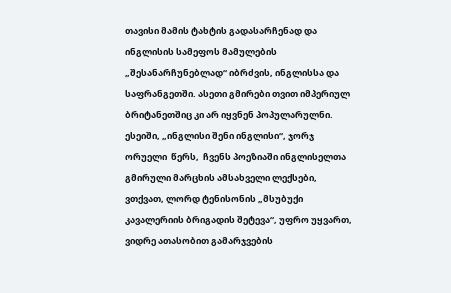თავისი მამის ტახტის გადასარჩენად და ინგლისის სამეფოს მამულების „შესანარჩუნებლად“ იბრძვის, ინგლისსა და საფრანგეთში. ასეთი გმირები თვით იმპერიულ ბრიტანეთშიც კი არ იყვნენ პოპულარულნი. ესეიში, „ინგლისი შენი ინგლისი“, ჯორჯ ორუელი  წერს,  ჩვენს პოეზიაში ინგლისელთა გმირული მარცხის ამსახველი ლექსები, ვთქვათ, ლორდ ტენისონის „მსუბუქი კავალერიის ბრიგადის შეტევა“, უფრო უყვართ, ვიდრე ათასობით გამარჯვების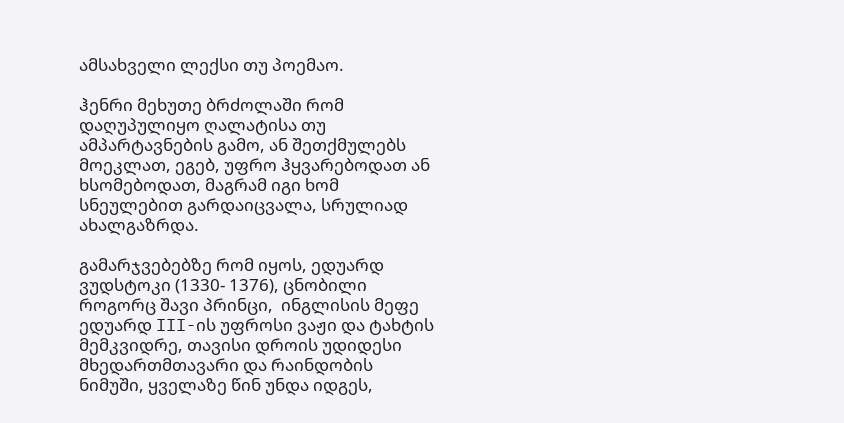ამსახველი ლექსი თუ პოემაო.

ჰენრი მეხუთე ბრძოლაში რომ დაღუპულიყო ღალატისა თუ ამპარტავნების გამო, ან შეთქმულებს მოეკლათ, ეგებ, უფრო ჰყვარებოდათ ან ხსომებოდათ, მაგრამ იგი ხომ სნეულებით გარდაიცვალა, სრულიად ახალგაზრდა.

გამარჯვებებზე რომ იყოს, ედუარდ ვუდსტოკი (1330- 1376), ცნობილი როგორც შავი პრინცი,  ინგლისის მეფე ედუარდ III-ის უფროსი ვაჟი და ტახტის მემკვიდრე, თავისი დროის უდიდესი მხედართმთავარი და რაინდობის ნიმუში, ყველაზე წინ უნდა იდგეს,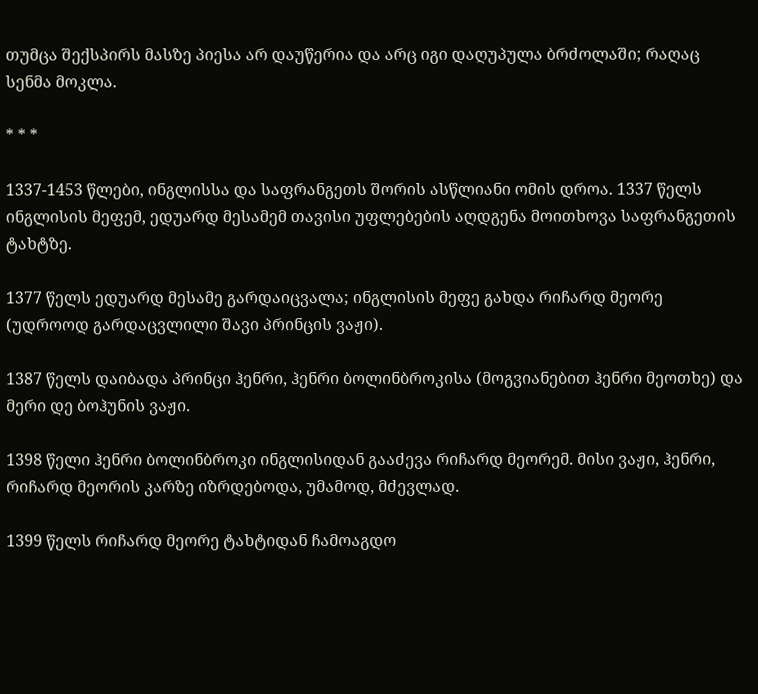თუმცა შექსპირს მასზე პიესა არ დაუწერია და არც იგი დაღუპულა ბრძოლაში; რაღაც სენმა მოკლა.

* * *

1337-1453 წლები, ინგლისსა და საფრანგეთს შორის ასწლიანი ომის დროა. 1337 წელს ინგლისის მეფემ, ედუარდ მესამემ თავისი უფლებების აღდგენა მოითხოვა საფრანგეთის ტახტზე.

1377 წელს ედუარდ მესამე გარდაიცვალა; ინგლისის მეფე გახდა რიჩარდ მეორე (უდროოდ გარდაცვლილი შავი პრინცის ვაჟი).

1387 წელს დაიბადა პრინცი ჰენრი, ჰენრი ბოლინბროკისა (მოგვიანებით ჰენრი მეოთხე) და მერი დე ბოჰუნის ვაჟი.

1398 წელი ჰენრი ბოლინბროკი ინგლისიდან გააძევა რიჩარდ მეორემ. მისი ვაჟი, ჰენრი, რიჩარდ მეორის კარზე იზრდებოდა, უმამოდ, მძევლად.

1399 წელს რიჩარდ მეორე ტახტიდან ჩამოაგდო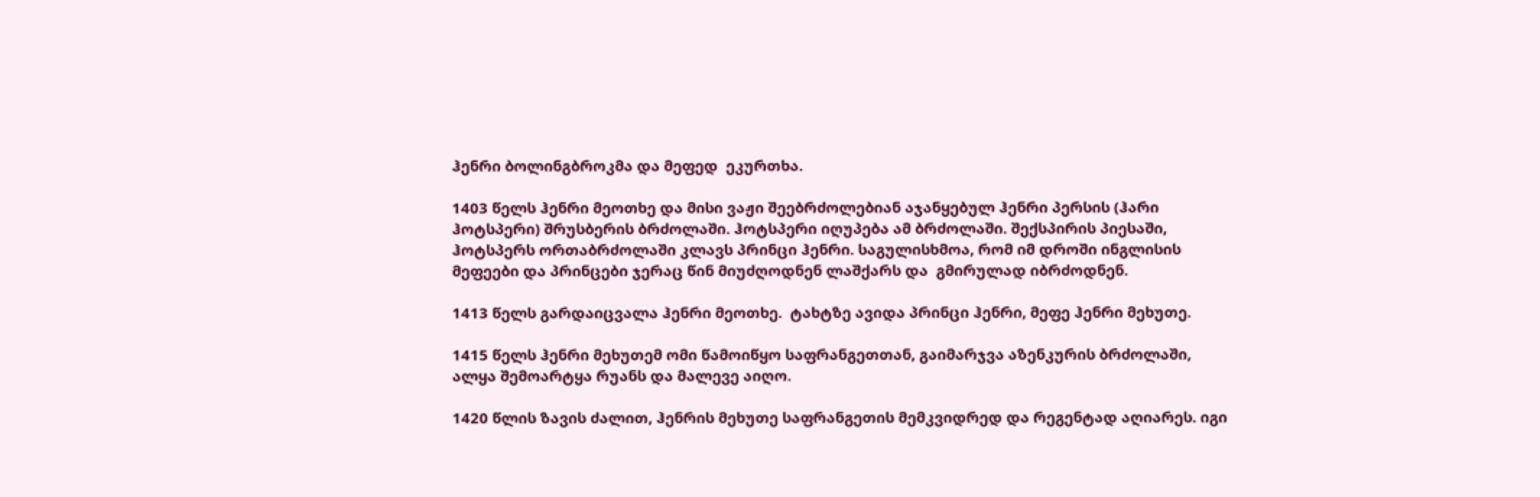ჰენრი ბოლინგბროკმა და მეფედ  ეკურთხა.

1403 წელს ჰენრი მეოთხე და მისი ვაჟი შეებრძოლებიან აჯანყებულ ჰენრი პერსის (ჰარი ჰოტსპერი) შრუსბერის ბრძოლაში. ჰოტსპერი იღუპება ამ ბრძოლაში. შექსპირის პიესაში, ჰოტსპერს ორთაბრძოლაში კლავს პრინცი ჰენრი. საგულისხმოა, რომ იმ დროში ინგლისის მეფეები და პრინცები ჯერაც წინ მიუძღოდნენ ლაშქარს და  გმირულად იბრძოდნენ.

1413 წელს გარდაიცვალა ჰენრი მეოთხე.  ტახტზე ავიდა პრინცი ჰენრი, მეფე ჰენრი მეხუთე.

1415 წელს ჰენრი მეხუთემ ომი წამოიწყო საფრანგეთთან, გაიმარჯვა აზენკურის ბრძოლაში, ალყა შემოარტყა რუანს და მალევე აიღო.

1420 წლის ზავის ძალით, ჰენრის მეხუთე საფრანგეთის მემკვიდრედ და რეგენტად აღიარეს. იგი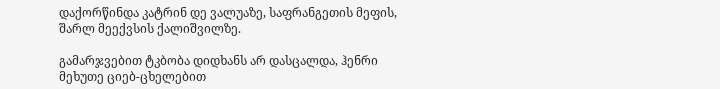დაქორწინდა კატრინ დე ვალუაზე, საფრანგეთის მეფის, შარლ მეექვსის ქალიშვილზე.

გამარჯვებით ტკბობა დიდხანს არ დასცალდა, ჰენრი მეხუთე ციებ-ცხელებით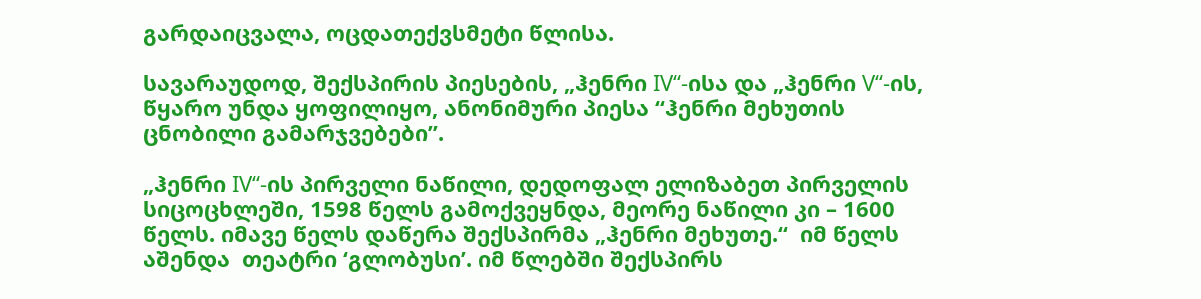გარდაიცვალა, ოცდათექვსმეტი წლისა.

სავარაუდოდ, შექსპირის პიესების, „ჰენრი IV“-ისა და „ჰენრი V“-ის, წყარო უნდა ყოფილიყო, ანონიმური პიესა “ჰენრი მეხუთის ცნობილი გამარჯვებები”.

„ჰენრი IV“-ის პირველი ნაწილი, დედოფალ ელიზაბეთ პირველის სიცოცხლეში, 1598 წელს გამოქვეყნდა, მეორე ნაწილი კი – 1600 წელს. იმავე წელს დაწერა შექსპირმა „ჰენრი მეხუთე.“  იმ წელს აშენდა  თეატრი ‘გლობუსი’. იმ წლებში შექსპირს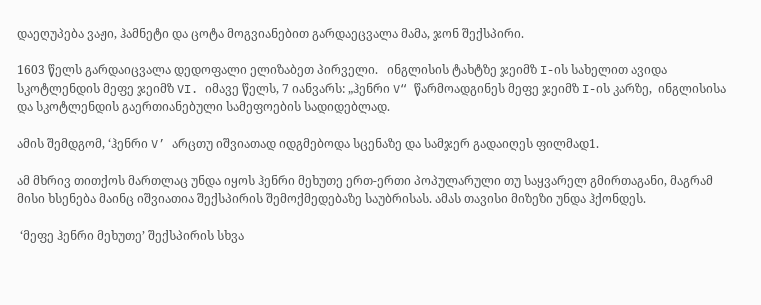დაეღუპება ვაჟი, ჰამნეტი და ცოტა მოგვიანებით გარდაეცვალა მამა, ჯონ შექსპირი.

1603 წელს გარდაიცვალა დედოფალი ელიზაბეთ პირველი.   ინგლისის ტახტზე ჯეიმზ I-ის სახელით ავიდა სკოტლენდის მეფე ჯეიმზ VI. იმავე წელს, 7 იანვარს: „ჰენრი V“ წარმოადგინეს მეფე ჯეიმზ I-ის კარზე,  ინგლისისა და სკოტლენდის გაერთიანებული სამეფოების სადიდებლად.

ამის შემდგომ, ‘ჰენრი V’ არცთუ იშვიათად იდგმებოდა სცენაზე და სამჯერ გადაიღეს ფილმად1.

ამ მხრივ თითქოს მართლაც უნდა იყოს ჰენრი მეხუთე ერთ-ერთი პოპულარული თუ საყვარელ გმირთაგანი, მაგრამ მისი ხსენება მაინც იშვიათია შექსპირის შემოქმედებაზე საუბრისას. ამას თავისი მიზეზი უნდა ჰქონდეს.

 ‘მეფე ჰენრი მეხუთე’ შექსპირის სხვა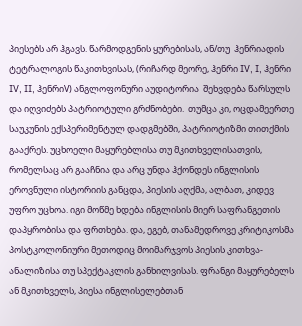პიესებს არ ჰგავს. წარმოდგენის ყურებისას, ან/თუ  ჰენრიადის ტეტრალოგის წაკითხვისას, (რიჩარდ მეორე, ჰენრი IV, I, ჰენრი IV, II, ჰენრიV) ანგლოფონური აუდიტორია  შეხვდება წარსულს და იღვიძებს პატრიოტული გრძნობები.  თუმცა კი, ოცდამეერთე საუკუნის ექსპერიმენტულ დადგმებში, პატრიოტიზმი თითქმის გააქრეს. უცხოელი მაყურებლისა თუ მკითხველისათვის, რომელსაც არ გააჩნია და არც უნდა ჰქონდეს ინგლისის ეროვნული ისტორიის განცდა, პიესის აღქმა, ალბათ, კიდევ უფრო უცხოა. იგი მოწმე ხდება ინგლისის მიერ საფრანგეთის დაპყრობისა და ფრთხება. და, ეგებ, თანამედროვე კრიტიკოსმა პოსტკოლონიური მეთოდიც მოიმარჯვოს პიესის კითხვა-ანალიზისა თუ სპექტაკლის განხილვისას. ფრანგი მაყურებელს ან მკითხველს, პიესა ინგლისელებთან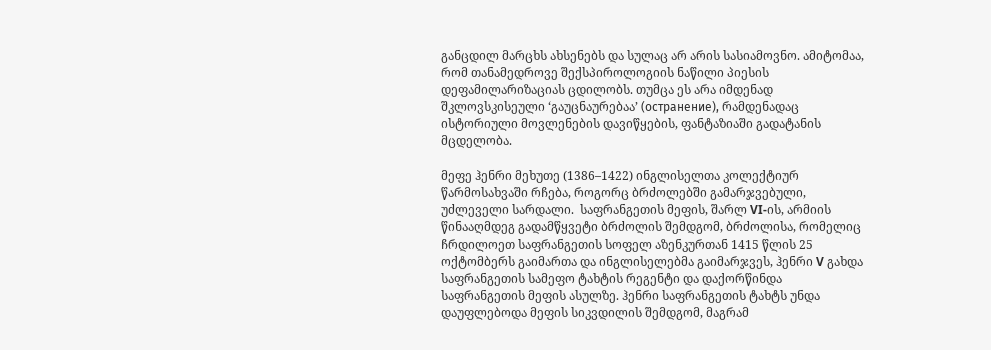განცდილ მარცხს ახსენებს და სულაც არ არის სასიამოვნო. ამიტომაა, რომ თანამედროვე შექსპიროლოგიის ნაწილი პიესის დეფამილარიზაციას ცდილობს. თუმცა ეს არა იმდენად შკლოვსკისეული ‘გაუცნაურებაა’ (остранение), რამდენადაც ისტორიული მოვლენების დავიწყების, ფანტაზიაში გადატანის მცდელობა.

მეფე ჰენრი მეხუთე (1386–1422) ინგლისელთა კოლექტიურ წარმოსახვაში რჩება, როგორც ბრძოლებში გამარჯვებული, უძლეველი სარდალი.  საფრანგეთის მეფის, შარლ VI-ის, არმიის წინააღმდეგ გადამწყვეტი ბრძოლის შემდგომ, ბრძოლისა, რომელიც ჩრდილოეთ საფრანგეთის სოფელ აზენკურთან 1415 წლის 25 ოქტომბერს გაიმართა და ინგლისელებმა გაიმარჯვეს, ჰენრი V გახდა საფრანგეთის სამეფო ტახტის რეგენტი და დაქორწინდა საფრანგეთის მეფის ასულზე. ჰენრი საფრანგეთის ტახტს უნდა დაუფლებოდა მეფის სიკვდილის შემდგომ, მაგრამ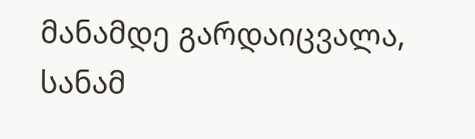მანამდე გარდაიცვალა, სანამ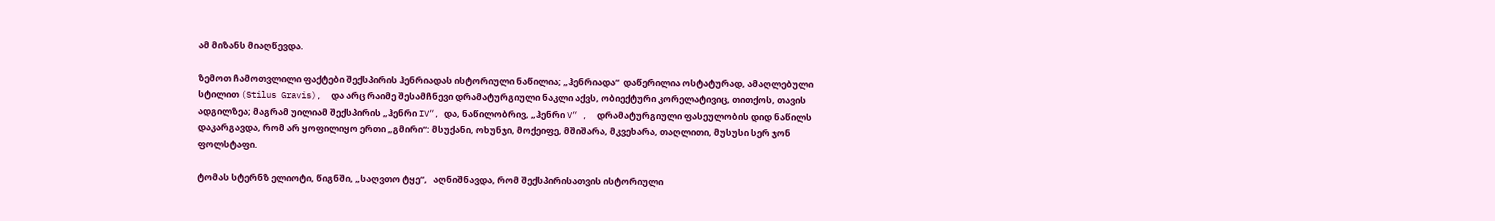ამ მიზანს მიაღწევდა.

ზემოთ ჩამოთვლილი ფაქტები შექსპირის ჰენრიადას ისტორიული ნაწილია; „ჰენრიადა“  დაწერილია ოსტატურად, ამაღლებული სტილით (Stilus Gravis),  და არც რაიმე შესამჩნევი დრამატურგიული ნაკლი აქვს, ობიექტური კორელატივიც, თითქოს, თავის ადგილზეა; მაგრამ უილიამ შექსპირის „ჰენრი IV“, და, ნაწილობრივ, „ჰენრი V“ ,  დრამატურგიული ფასეულობის დიდ ნაწილს დაკარგავდა, რომ არ ყოფილიყო ერთი „გმირი“: მსუქანი, ოხუნჯი, მოქეიფე, მშიშარა, მკვეხარა, თაღლითი, მუსუსი სერ ჯონ ფოლსტაფი.

ტომას სტერნზ ელიოტი, წიგნში, „საღვთო ტყე“,   აღნიშნავდა, რომ შექსპირისათვის ისტორიული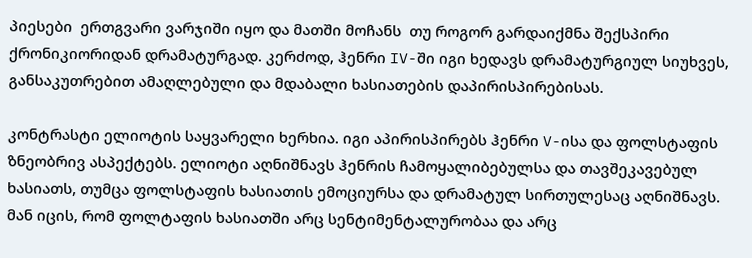პიესები  ერთგვარი ვარჯიში იყო და მათში მოჩანს  თუ როგორ გარდაიქმნა შექსპირი ქრონიკიორიდან დრამატურგად. კერძოდ, ჰენრი IV-ში იგი ხედავს დრამატურგიულ სიუხვეს, განსაკუთრებით ამაღლებული და მდაბალი ხასიათების დაპირისპირებისას.

კონტრასტი ელიოტის საყვარელი ხერხია. იგი აპირისპირებს ჰენრი V-ისა და ფოლსტაფის ზნეობრივ ასპექტებს. ელიოტი აღნიშნავს ჰენრის ჩამოყალიბებულსა და თავშეკავებულ ხასიათს, თუმცა ფოლსტაფის ხასიათის ემოციურსა და დრამატულ სირთულესაც აღნიშნავს. მან იცის, რომ ფოლტაფის ხასიათში არც სენტიმენტალურობაა და არც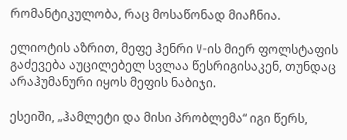რომანტიკულობა, რაც მოსაწონად მიაჩნია.

ელიოტის აზრით, მეფე ჰენრი V-ის მიერ ფოლსტაფის გაძევება აუცილებელ სვლაა წესრიგისაკენ, თუნდაც არაჰუმანური იყოს მეფის ნაბიჯი.

ესეიში, „ჰამლეტი და მისი პრობლემა“ იგი წერს,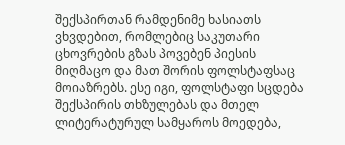შექსპირთან რამდენიმე ხასიათს ვხვდებით, რომლებიც საკუთარი ცხოვრების გზას პოვებენ პიესის მიღმაცო და მათ შორის ფოლსტაფსაც მოიაზრებს. ესე იგი, ფოლსტაფი სცდება შექსპირის თხზულებას და მთელ ლიტერატურულ სამყაროს მოედება,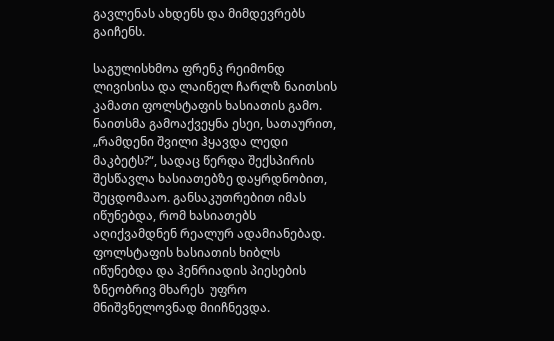გავლენას ახდენს და მიმდევრებს გაიჩენს.

საგულისხმოა ფრენკ რეიმონდ ლივისისა და ლაინელ ჩარლზ ნაითსის კამათი ფოლსტაფის ხასიათის გამო.  ნაითსმა გამოაქვეყნა ესეი, სათაურით, „რამდენი შვილი ჰყავდა ლედი მაკბეტს?“, სადაც წერდა შექსპირის შესწავლა ხასიათებზე დაყრდნობით, შეცდომააო. განსაკუთრებით იმას იწუნებდა, რომ ხასიათებს აღიქვამდნენ რეალურ ადამიანებად. ფოლსტაფის ხასიათის ხიბლს იწუნებდა და ჰენრიადის პიესების ზნეობრივ მხარეს  უფრო მნიშვნელოვნად მიიჩნევდა.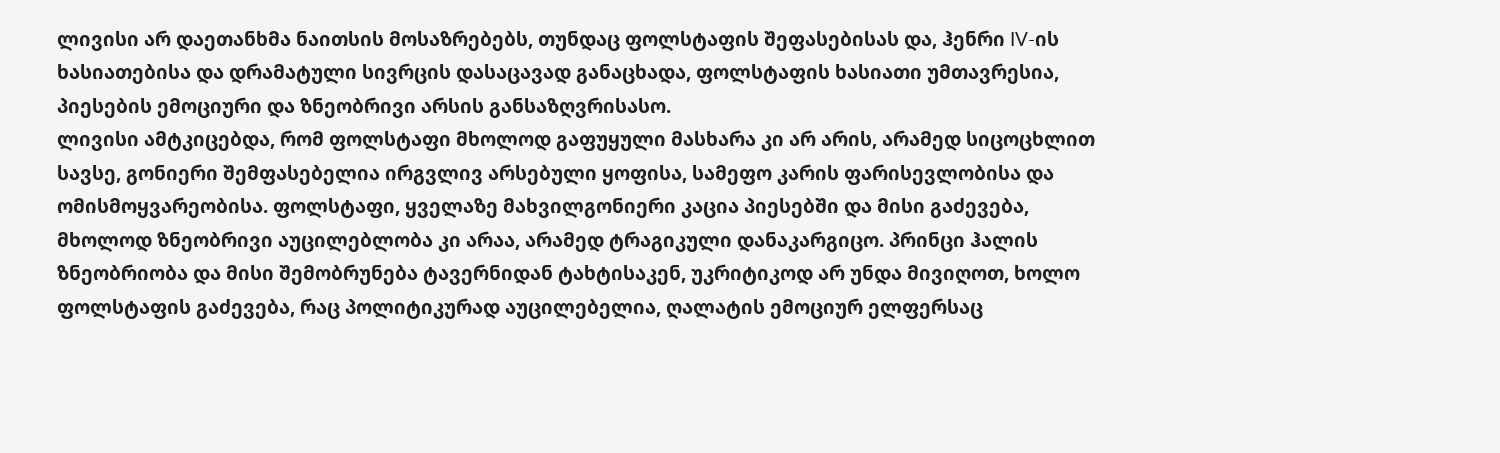ლივისი არ დაეთანხმა ნაითსის მოსაზრებებს, თუნდაც ფოლსტაფის შეფასებისას და, ჰენრი IV-ის ხასიათებისა და დრამატული სივრცის დასაცავად განაცხადა, ფოლსტაფის ხასიათი უმთავრესია, პიესების ემოციური და ზნეობრივი არსის განსაზღვრისასო.
ლივისი ამტკიცებდა, რომ ფოლსტაფი მხოლოდ გაფუყული მასხარა კი არ არის, არამედ სიცოცხლით სავსე, გონიერი შემფასებელია ირგვლივ არსებული ყოფისა, სამეფო კარის ფარისევლობისა და ომისმოყვარეობისა. ფოლსტაფი, ყველაზე მახვილგონიერი კაცია პიესებში და მისი გაძევება, მხოლოდ ზნეობრივი აუცილებლობა კი არაა, არამედ ტრაგიკული დანაკარგიცო. პრინცი ჰალის ზნეობრიობა და მისი შემობრუნება ტავერნიდან ტახტისაკენ, უკრიტიკოდ არ უნდა მივიღოთ, ხოლო ფოლსტაფის გაძევება, რაც პოლიტიკურად აუცილებელია, ღალატის ემოციურ ელფერსაც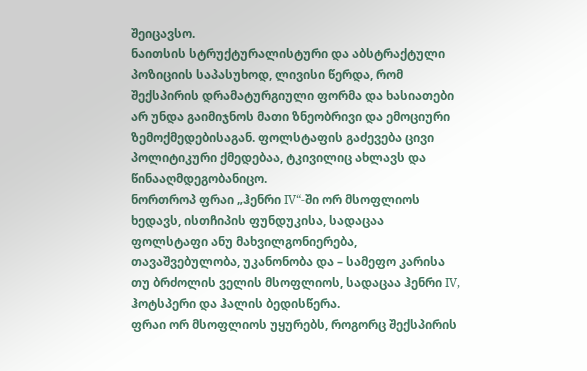შეიცავსო.
ნაითსის სტრუქტურალისტური და აბსტრაქტული პოზიციის საპასუხოდ, ლივისი წერდა, რომ შექსპირის დრამატურგიული ფორმა და ხასიათები არ უნდა გაიმიჯნოს მათი ზნეობრივი და ემოციური ზემოქმედებისაგან. ფოლსტაფის გაძევება ცივი პოლიტიკური ქმედებაა, ტკივილიც ახლავს და წინააღმდეგობანიცო.
ნორთროპ ფრაი „ჰენრი IV“-ში ორ მსოფლიოს ხედავს, ისთჩიპის ფუნდუკისა, სადაცაა ფოლსტაფი ანუ მახვილგონიერება, თავაშვებულობა, უკანონობა და – სამეფო კარისა თუ ბრძოლის ველის მსოფლიოს, სადაცაა ჰენრი IV, ჰოტსპერი და ჰალის ბედისწერა.
ფრაი ორ მსოფლიოს უყურებს, როგორც შექსპირის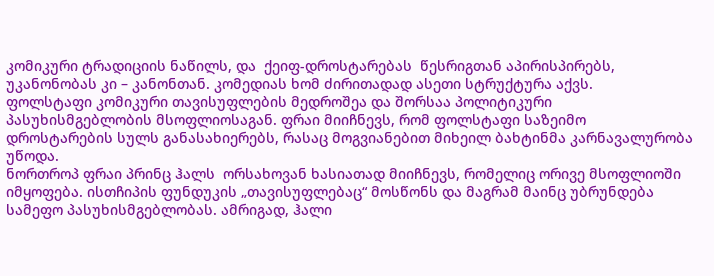კომიკური ტრადიციის ნაწილს, და  ქეიფ-დროსტარებას  წესრიგთან აპირისპირებს, უკანონობას კი – კანონთან. კომედიას ხომ ძირითადად ასეთი სტრუქტურა აქვს.
ფოლსტაფი კომიკური თავისუფლების მედროშეა და შორსაა პოლიტიკური პასუხისმგებლობის მსოფლიოსაგან. ფრაი მიიჩნევს, რომ ფოლსტაფი საზეიმო დროსტარების სულს განასახიერებს, რასაც მოგვიანებით მიხეილ ბახტინმა კარნავალურობა უწოდა.
ნორთროპ ფრაი პრინც ჰალს  ორსახოვან ხასიათად მიიჩნევს, რომელიც ორივე მსოფლიოში იმყოფება. ისთჩიპის ფუნდუკის „თავისუფლებაც“ მოსწონს და მაგრამ მაინც უბრუნდება სამეფო პასუხისმგებლობას. ამრიგად, ჰალი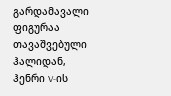გარდამავალი ფიგურაა თავაშვებული ჰალიდან,  ჰენრი V-ის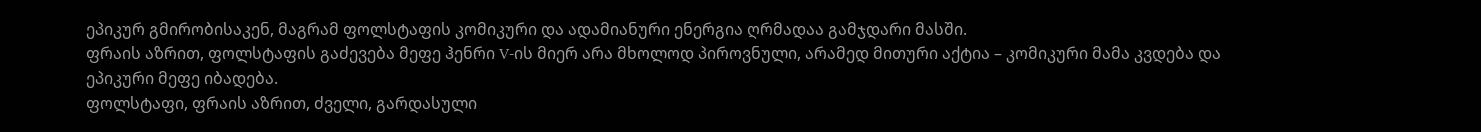ეპიკურ გმირობისაკენ, მაგრამ ფოლსტაფის კომიკური და ადამიანური ენერგია ღრმადაა გამჯდარი მასში.
ფრაის აზრით, ფოლსტაფის გაძევება მეფე ჰენრი V-ის მიერ არა მხოლოდ პიროვნული, არამედ მითური აქტია – კომიკური მამა კვდება და ეპიკური მეფე იბადება.
ფოლსტაფი, ფრაის აზრით, ძველი, გარდასული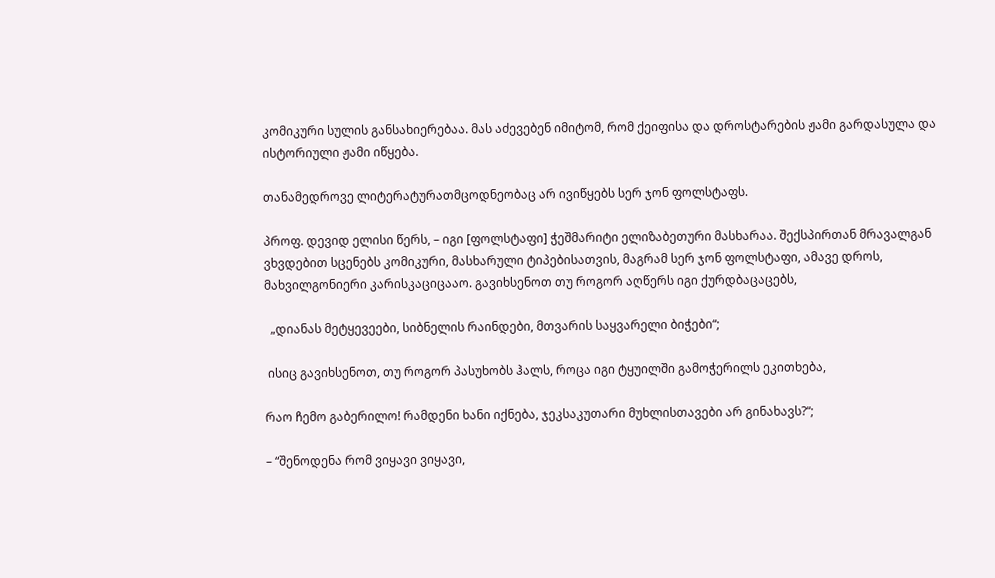კომიკური სულის განსახიერებაა. მას აძევებენ იმიტომ, რომ ქეიფისა და დროსტარების ჟამი გარდასულა და ისტორიული ჟამი იწყება.

თანამედროვე ლიტერატურათმცოდნეობაც არ ივიწყებს სერ ჯონ ფოლსტაფს.

პროფ. დევიდ ელისი წერს, – იგი [ფოლსტაფი] ჭეშმარიტი ელიზაბეთური მასხარაა. შექსპირთან მრავალგან ვხვდებით სცენებს კომიკური, მასხარული ტიპებისათვის, მაგრამ სერ ჯონ ფოლსტაფი, ამავე დროს, მახვილგონიერი კარისკაციცააო. გავიხსენოთ თუ როგორ აღწერს იგი ქურდბაცაცებს,

  „დიანას მეტყევეები, სიბნელის რაინდები, მთვარის საყვარელი ბიჭები“;

 ისიც გავიხსენოთ, თუ როგორ პასუხობს ჰალს, როცა იგი ტყუილში გამოჭერილს ეკითხება,

რაო ჩემო გაბერილო! რამდენი ხანი იქნება, ჯეკსაკუთარი მუხლისთავები არ გინახავს?“;

– “შენოდენა რომ ვიყავი ვიყავი,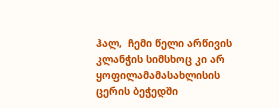ჰალ,  ჩემი წელი არწივის კლანჭის სიმსხოც კი არ ყოფილამამასახლისის ცერის ბეჭედში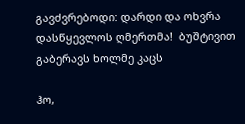გავძვრებოდი: დარდი და ოხვრა დასწყევლოს ღმერთმა!  ბუშტივით გაბერავს ხოლმე კაცს

ჰო,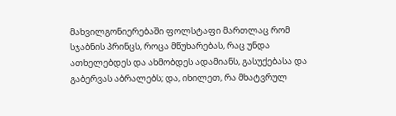მახვილგონიერებაში ფოლსტაფი მართლაც რომ სჯაბნის პრინცს, როცა მწუხარებას, რაც უნდა ათხელებდეს და ახმობდეს ადამიანს, გასუქებასა და გაბერვას აბრალებს; და, იხილეთ, რა მხატვრულ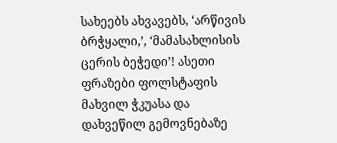სახეებს ახვავებს, ‘არწივის ბრჭყალი,’, ‘მამასახლისის ცერის ბეჭედი’! ასეთი ფრაზები ფოლსტაფის მახვილ ჭკუასა და დახვეწილ გემოვნებაზე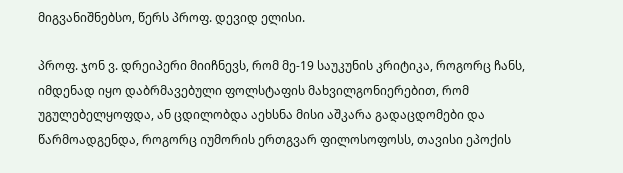მიგვანიშნებსო, წერს პროფ. დევიდ ელისი.

პროფ. ჯონ ვ. დრეიპერი მიიჩნევს, რომ მე-19 საუკუნის კრიტიკა, როგორც ჩანს, იმდენად იყო დაბრმავებული ფოლსტაფის მახვილგონიერებით, რომ უგულებელყოფდა, ან ცდილობდა აეხსნა მისი აშკარა გადაცდომები და წარმოადგენდა, როგორც იუმორის ერთგვარ ფილოსოფოსს, თავისი ეპოქის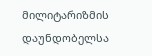მილიტარიზმის დაუნდობელსა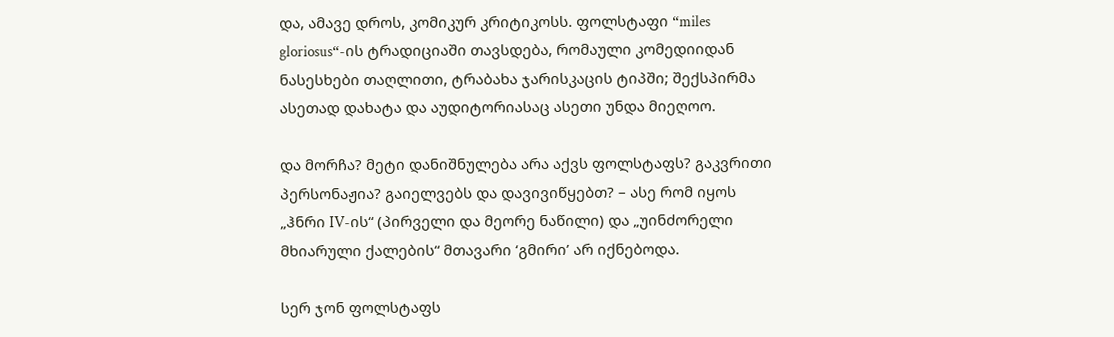და, ამავე დროს, კომიკურ კრიტიკოსს. ფოლსტაფი “miles gloriosus“-ის ტრადიციაში თავსდება, რომაული კომედიიდან ნასესხები თაღლითი, ტრაბახა ჯარისკაცის ტიპში; შექსპირმა ასეთად დახატა და აუდიტორიასაც ასეთი უნდა მიეღოო.

და მორჩა? მეტი დანიშნულება არა აქვს ფოლსტაფს? გაკვრითი პერსონაჟია? გაიელვებს და დავივიწყებთ? – ასე რომ იყოს „ჰნრი IV-ის“ (პირველი და მეორე ნაწილი) და „უინძორელი მხიარული ქალების“ მთავარი ‘გმირი’ არ იქნებოდა.

სერ ჯონ ფოლსტაფს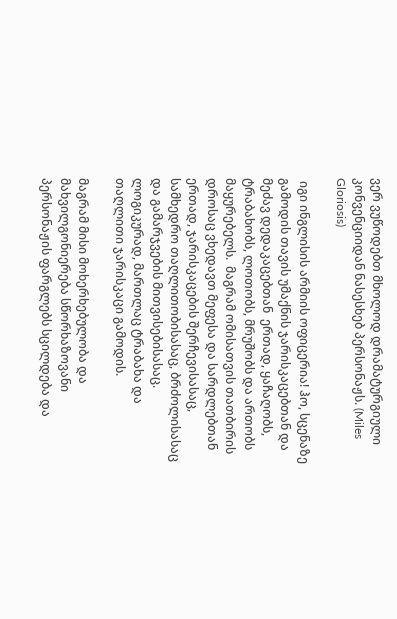ვერ ვუწოდებთ მხოლოდ დრამატურგიული კონვენციიდან ნასესხებ პერსონაჟს. (Miles Gloriosis)

 იგი ინგლისის არმიის ოფიცერია! ჰო, სცენაზე გამოდის თავის უმაქნის ჯარისკაცებთან და მეძავ დედაკაცებთან  ერთად, ყაჩაღობს, ტრაბახობს, ლოთობს, მრუშობს და ართობს მაყურებელს.  მაგრამ ომისათვის თათბირის დროსაც ვხედავთ მეფესა და სარდლებთან ერთად, ჯარისკაცების შერჩევისასაც, სამხედრო თაღლითობისასაც, ბრძოლისასაც და გამარჯვების მითვისებისასაც. ლოგიკურად, მართლაც ტრაბახა და თაღლითი ჯარისკაცი გამოდის.

მაგრამ მისი მოხერხებულობა და მახვილგონიერება სწორხაზოვანი პერსონაჟის ფარგლებს სცილდება და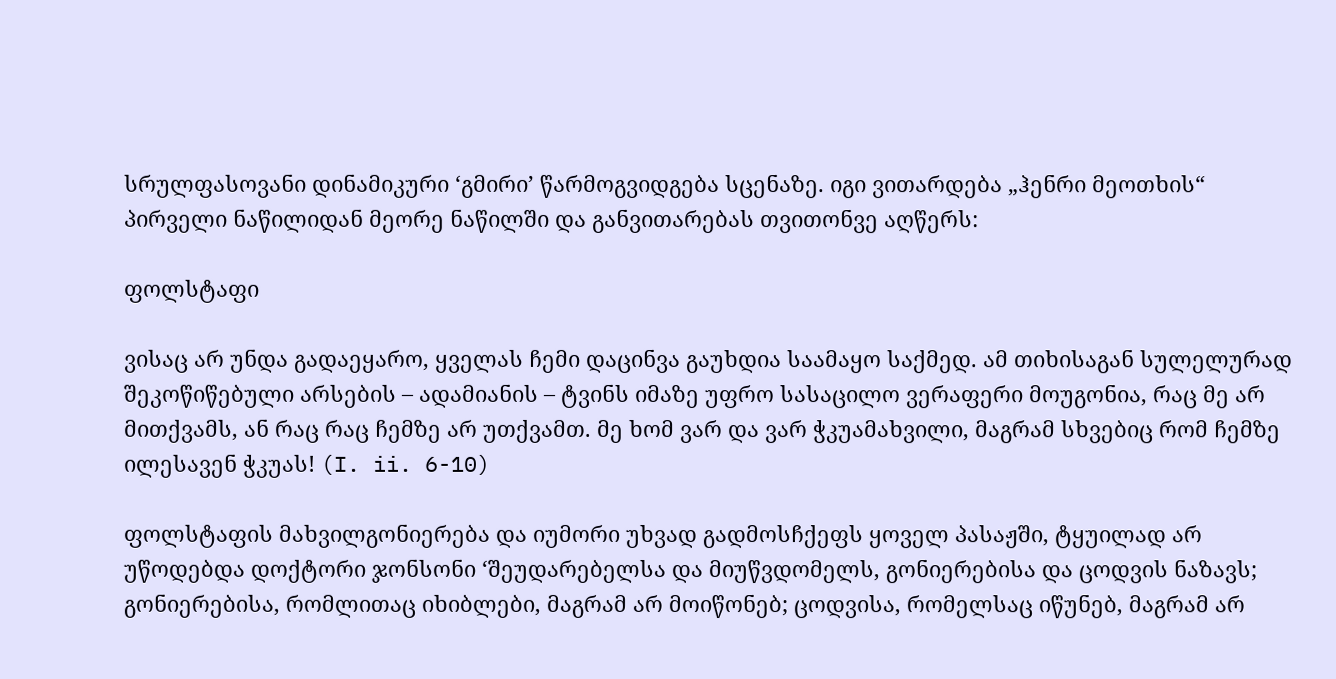სრულფასოვანი დინამიკური ‘გმირი’ წარმოგვიდგება სცენაზე. იგი ვითარდება „ჰენრი მეოთხის“ პირველი ნაწილიდან მეორე ნაწილში და განვითარებას თვითონვე აღწერს:

ფოლსტაფი

ვისაც არ უნდა გადაეყარო, ყველას ჩემი დაცინვა გაუხდია საამაყო საქმედ. ამ თიხისაგან სულელურად შეკოწიწებული არსების – ადამიანის – ტვინს იმაზე უფრო სასაცილო ვერაფერი მოუგონია, რაც მე არ მითქვამს, ან რაც რაც ჩემზე არ უთქვამთ. მე ხომ ვარ და ვარ ჭკუამახვილი, მაგრამ სხვებიც რომ ჩემზე ილესავენ ჭკუას! (I. ii. 6-10)

ფოლსტაფის მახვილგონიერება და იუმორი უხვად გადმოსჩქეფს ყოველ პასაჟში, ტყუილად არ უწოდებდა დოქტორი ჯონსონი ‘შეუდარებელსა და მიუწვდომელს, გონიერებისა და ცოდვის ნაზავს; გონიერებისა, რომლითაც იხიბლები, მაგრამ არ მოიწონებ; ცოდვისა, რომელსაც იწუნებ, მაგრამ არ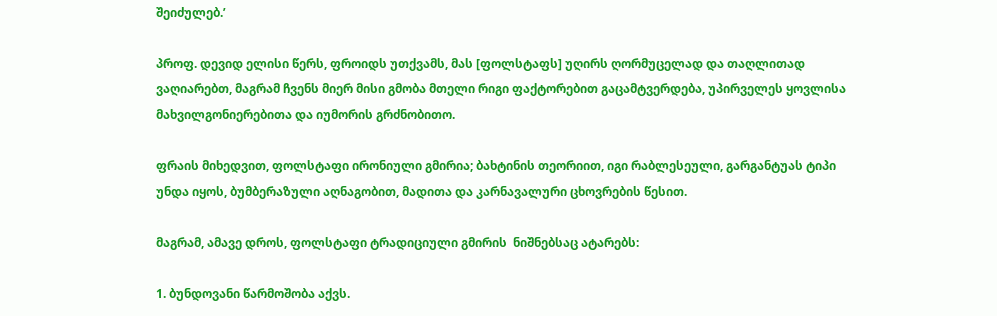შეიძულებ.’

პროფ. დევიდ ელისი წერს, ფროიდს უთქვამს, მას [ფოლსტაფს] უღირს ღორმუცელად და თაღლითად ვაღიარებთ, მაგრამ ჩვენს მიერ მისი გმობა მთელი რიგი ფაქტორებით გაცამტვერდება, უპირველეს ყოვლისა მახვილგონიერებითა და იუმორის გრძნობითო.

ფრაის მიხედვით, ფოლსტაფი ირონიული გმირია; ბახტინის თეორიით, იგი რაბლესეული, გარგანტუას ტიპი უნდა იყოს, ბუმბერაზული აღნაგობით, მადითა და კარნავალური ცხოვრების წესით.

მაგრამ, ამავე დროს, ფოლსტაფი ტრადიციული გმირის  ნიშნებსაც ატარებს:

1. ბუნდოვანი წარმოშობა აქვს.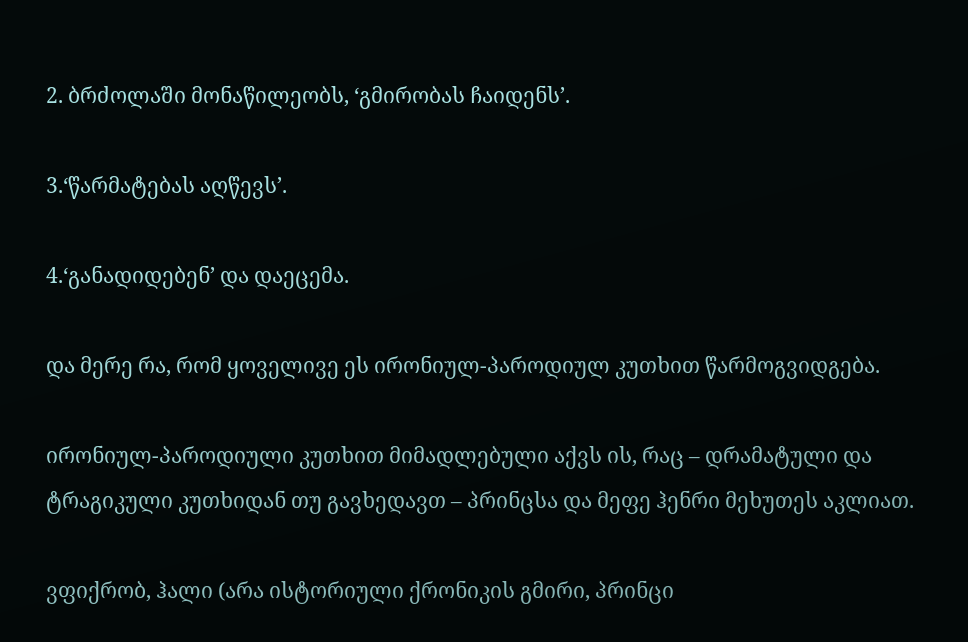2. ბრძოლაში მონაწილეობს, ‘გმირობას ჩაიდენს’.

3.‘წარმატებას აღწევს’.

4.‘განადიდებენ’ და დაეცემა.

და მერე რა, რომ ყოველივე ეს ირონიულ-პაროდიულ კუთხით წარმოგვიდგება.

ირონიულ-პაროდიული კუთხით მიმადლებული აქვს ის, რაც – დრამატული და ტრაგიკული კუთხიდან თუ გავხედავთ – პრინცსა და მეფე ჰენრი მეხუთეს აკლიათ.

ვფიქრობ, ჰალი (არა ისტორიული ქრონიკის გმირი, პრინცი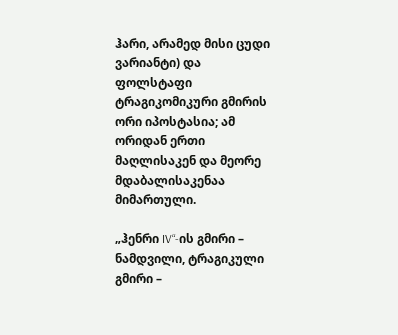ჰარი, არამედ მისი ცუდი ვარიანტი) და ფოლსტაფი ტრაგიკომიკური გმირის ორი იპოსტასია; ამ ორიდან ერთი მაღლისაკენ და მეორე მდაბალისაკენაა მიმართული.

„ჰენრი IV“-ის გმირი – ნამდვილი, ტრაგიკული გმირი –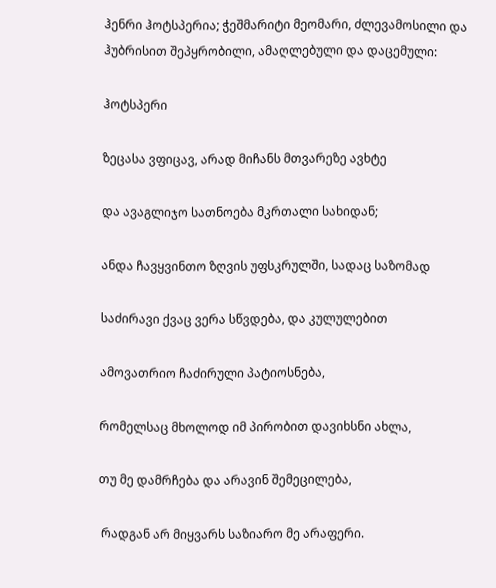ჰენრი ჰოტსპერია; ჭეშმარიტი მეომარი, ძლევამოსილი და ჰუბრისით შეპყრობილი, ამაღლებული და დაცემული:

ჰოტსპერი

ზეცასა ვფიცავ, არად მიჩანს მთვარეზე ავხტე

და ავაგლიჯო სათნოება მკრთალი სახიდან;

ანდა ჩავყვინთო ზღვის უფსკრულში, სადაც საზომად

საძირავი ქვაც ვერა სწვდება, და კულულებით

ამოვათრიო ჩაძირული პატიოსნება,

რომელსაც მხოლოდ იმ პირობით დავიხსნი ახლა,

თუ მე დამრჩება და არავინ შემეცილება,

 რადგან არ მიყვარს საზიარო მე არაფერი.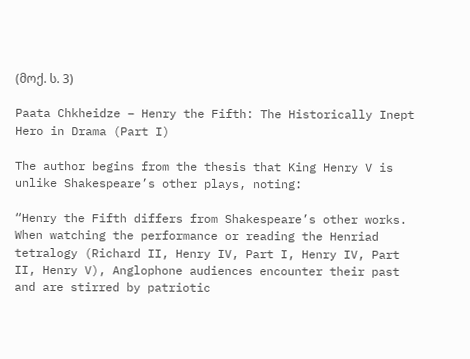(მოქ. ს. 3)

Paata Chkheidze – Henry the Fifth: The Historically Inept Hero in Drama (Part I)

The author begins from the thesis that King Henry V is unlike Shakespeare’s other plays, noting:

“Henry the Fifth differs from Shakespeare’s other works. When watching the performance or reading the Henriad tetralogy (Richard II, Henry IV, Part I, Henry IV, Part II, Henry V), Anglophone audiences encounter their past and are stirred by patriotic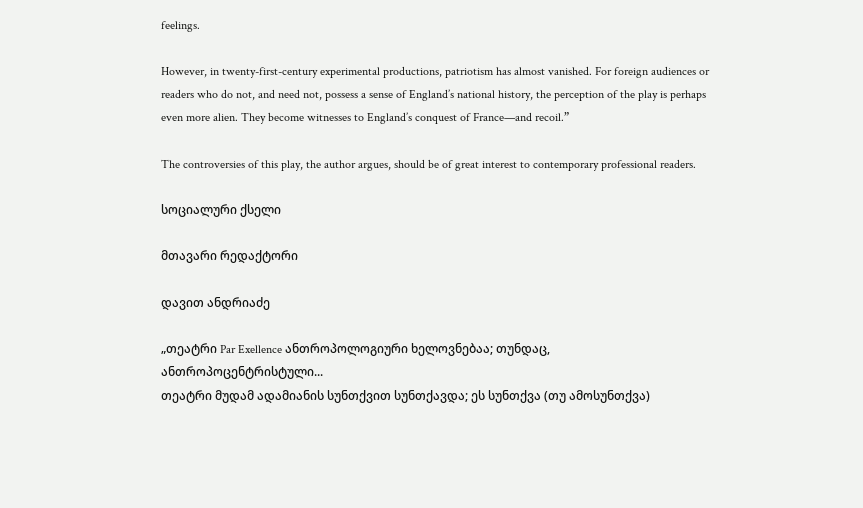feelings.

However, in twenty-first-century experimental productions, patriotism has almost vanished. For foreign audiences or readers who do not, and need not, possess a sense of England’s national history, the perception of the play is perhaps even more alien. They become witnesses to England’s conquest of France—and recoil.”

The controversies of this play, the author argues, should be of great interest to contemporary professional readers.

სოციალური ქსელი

მთავარი რედაქტორი

დავით ანდრიაძე

„თეატრი Par Exellence ანთროპოლოგიური ხელოვნებაა; თუნდაც, ანთროპოცენტრისტული...
თეატრი მუდამ ადამიანის სუნთქვით სუნთქავდა; ეს სუნთქვა (თუ ამოსუნთქვა)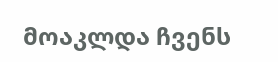მოაკლდა ჩვენს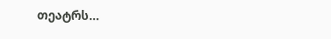თეატრს…